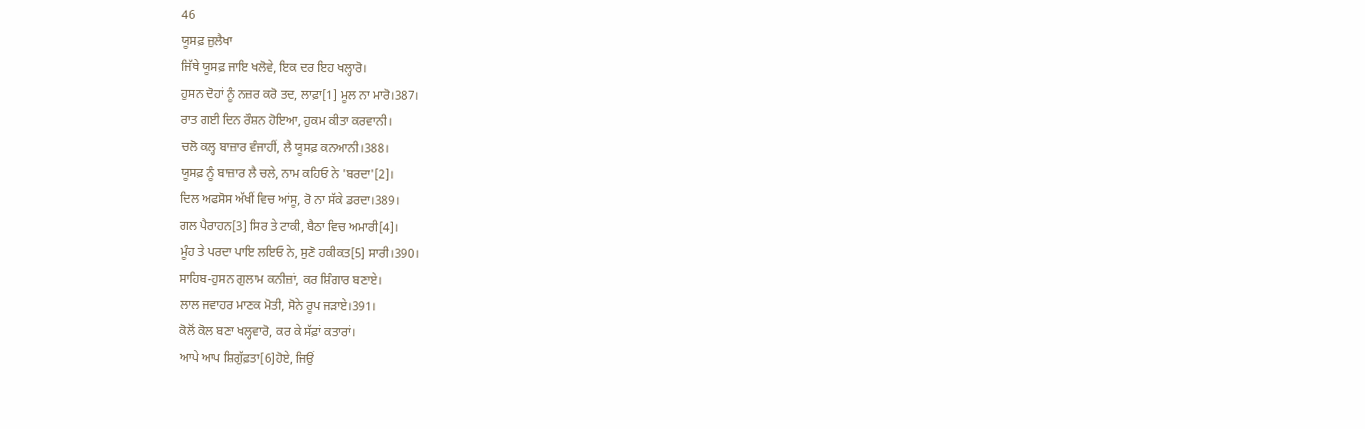46
ਯੂਸਫ਼ ਜ਼ੁਲੈਖਾ
ਜਿੱਥੇ ਯੂਸਫ਼ ਜਾਇ ਖਲੋਵੇ, ਇਕ ਦਰ ਇਹ ਖਲ੍ਹਾਰੋ।
ਹੁਸਨ ਦੋਹਾਂ ਨੂੰ ਨਜ਼ਰ ਕਰੋ ਤਦ, ਲਾਫ਼ਾ[1] ਮੂਲ ਨਾ ਮਾਰੋ।387।
ਰਾਤ ਗਈ ਦਿਨ ਰੌਸ਼ਨ ਹੋਇਆ, ਹੁਕਮ ਕੀਤਾ ਕਰਵਾਨੀ।
ਚਲੋ ਕਲ੍ਹ ਬਾਜ਼ਾਰ ਵੰਜਾਹੀਂ, ਲੈ ਯੂਸਫ਼ ਕਨਆਨੀ।388।
ਯੂਸਫ਼ ਨੂੰ ਬਾਜ਼ਾਰ ਲੈ ਚਲੇ, ਨਾਮ ਕਹਿਓ ਨੇ 'ਬਰਦਾ'[2]।
ਦਿਲ ਅਫਸੋਸ ਅੱਖੀਂ ਵਿਚ ਆਂਸੂ, ਰੋ ਨਾ ਸੱਕੇ ਡਰਦਾ।389।
ਗਲ ਪੈਰਾਹਨ[3] ਸਿਰ ਤੇ ਟਾਕੀ, ਬੈਠਾ ਵਿਚ ਅਮਾਰੀ[4]।
ਮੂੰਹ ਤੇ ਪਰਦਾ ਪਾਇ ਲਇਓ ਨੇ, ਸੁਣੋ ਹਕੀਕਤ[5] ਸਾਰੀ।390।
ਸਾਹਿਬ-ਹੁਸਨ ਗੁਲਾਮ ਕਨੀਜ਼ਾਂ, ਕਰ ਸ਼ਿੰਗਾਰ ਬਣਾਏ।
ਲਾਲ ਜਵਾਹਰ ਮਾਣਕ ਮੋਤੀ, ਸੋਨੇ ਰੂਪ ਜੜਾਏ।391।
ਕੋਲੋਂ ਕੋਲ ਬਣਾ ਖਲ੍ਹਵਾਰੋ, ਕਰ ਕੇ ਸੱਫ਼ਾਂ ਕਤਾਰਾਂ।
ਆਪੇ ਆਪ ਸ਼ਿਗੁੱਫ਼ਤਾ[6]ਹੋਏ, ਜਿਉਂ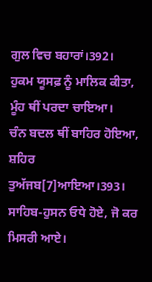ਗੁਲ ਵਿਚ ਬਹਾਰਾਂ।392।
ਹੁਕਮ ਯੂਸਫ਼ ਨੂੰ ਮਾਲਿਕ ਕੀਤਾ, ਮੂੰਹ ਥੀਂ ਪਰਦਾ ਚਾਇਆ।
ਚੰਨ ਬਦਲ ਥੀਂ ਬਾਹਿਰ ਹੋਇਆ, ਸ਼ਹਿਰ ਤੁਅੱਜਬ[7]ਆਇਆ।393।
ਸਾਹਿਬ-ਹੁਸਨ ਓਧੇ ਹੋਏ, ਜੋ ਕਰ ਮਿਸਰੀ ਆਏ।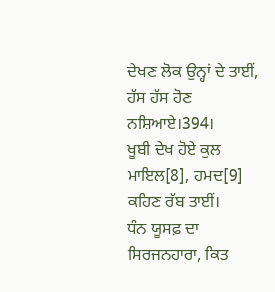ਦੇਖਣ ਲੋਕ ਉਨ੍ਹਾਂ ਦੇ ਤਾਈਂ, ਹੱਸ ਹੱਸ ਹੋਣ ਨਸ਼ਿਆਏ।394।
ਖੂਬੀ ਦੇਖ ਹੋਏ ਕੁਲ ਮਾਇਲ[8], ਹਮਦ[9] ਕਹਿਣ ਰੱਬ ਤਾਈਂ।
ਧੰਨ ਯੂਸਫ਼ ਦਾ ਸਿਰਜਨਹਾਰਾ, ਕਿਤ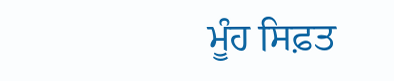ਮੂੰਹ ਸਿਫ਼ਤ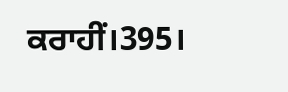ਕਰਾਹੀਂ।395।